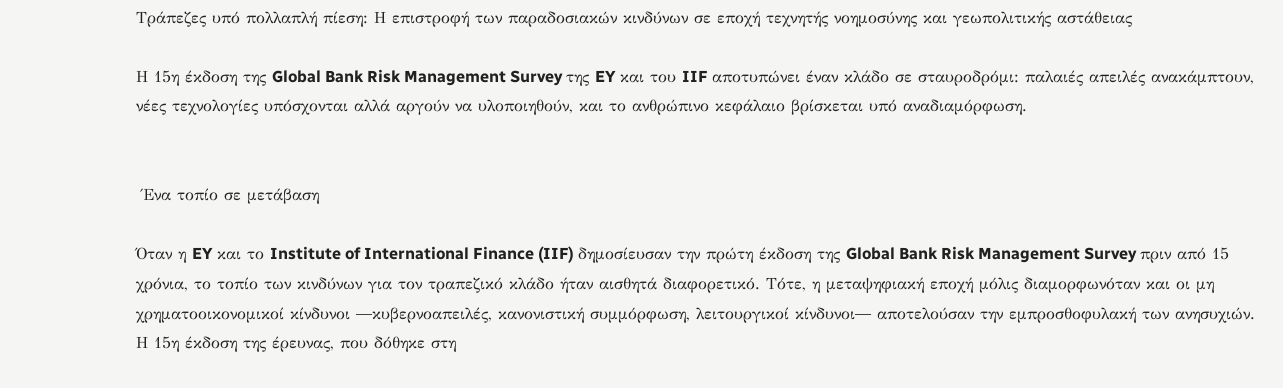Τράπεζες υπό πολλαπλή πίεση: Η επιστροφή των παραδοσιακών κινδύνων σε εποχή τεχνητής νοημοσύνης και γεωπολιτικής αστάθειας

Η 15η έκδοση της Global Bank Risk Management Survey της EY και του IIF αποτυπώνει έναν κλάδο σε σταυροδρόμι: παλαιές απειλές ανακάμπτουν, νέες τεχνολογίες υπόσχονται αλλά αργούν να υλοποιηθούν, και το ανθρώπινο κεφάλαιο βρίσκεται υπό αναδιαμόρφωση.


 Ένα τοπίο σε μετάβαση

Όταν η EY και το Institute of International Finance (IIF) δημοσίευσαν την πρώτη έκδοση της Global Bank Risk Management Survey πριν από 15 χρόνια, το τοπίο των κινδύνων για τον τραπεζικό κλάδο ήταν αισθητά διαφορετικό. Τότε, η μεταψηφιακή εποχή μόλις διαμορφωνόταν και οι μη χρηματοοικονομικοί κίνδυνοι ―κυβερνοαπειλές, κανονιστική συμμόρφωση, λειτουργικοί κίνδυνοι― αποτελούσαν την εμπροσθοφυλακή των ανησυχιών. Η 15η έκδοση της έρευνας, που δόθηκε στη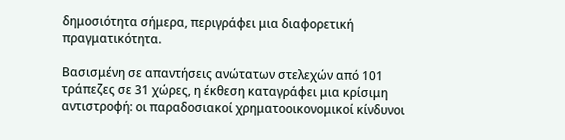δημοσιότητα σήμερα, περιγράφει μια διαφορετική πραγματικότητα.

Βασισμένη σε απαντήσεις ανώτατων στελεχών από 101 τράπεζες σε 31 χώρες, η έκθεση καταγράφει μια κρίσιμη αντιστροφή: οι παραδοσιακοί χρηματοοικονομικοί κίνδυνοι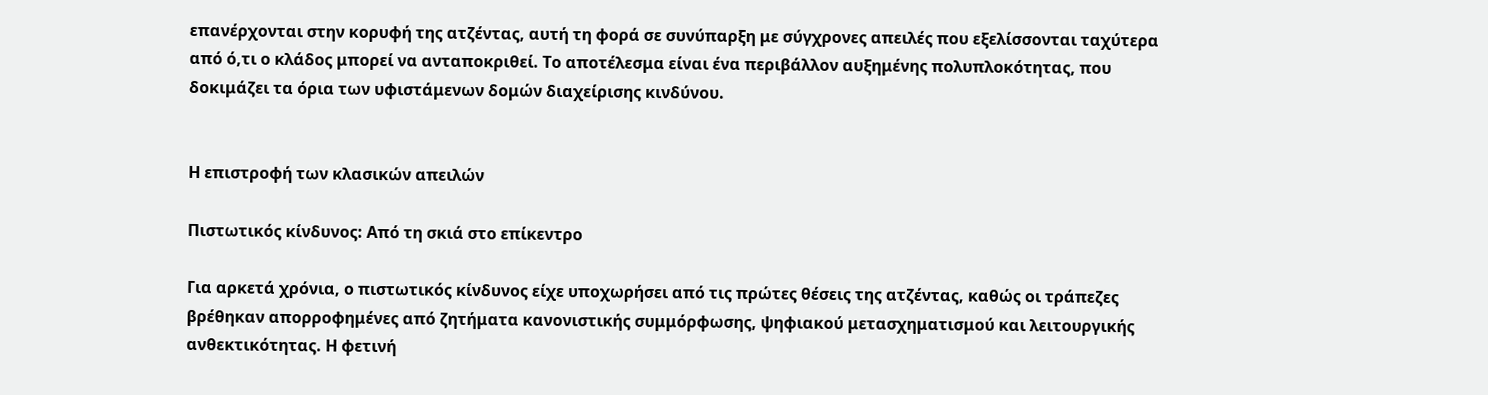επανέρχονται στην κορυφή της ατζέντας, αυτή τη φορά σε συνύπαρξη με σύγχρονες απειλές που εξελίσσονται ταχύτερα από ό,τι ο κλάδος μπορεί να ανταποκριθεί. Το αποτέλεσμα είναι ένα περιβάλλον αυξημένης πολυπλοκότητας, που δοκιμάζει τα όρια των υφιστάμενων δομών διαχείρισης κινδύνου.


Η επιστροφή των κλασικών απειλών

Πιστωτικός κίνδυνος: Από τη σκιά στο επίκεντρο

Για αρκετά χρόνια, ο πιστωτικός κίνδυνος είχε υποχωρήσει από τις πρώτες θέσεις της ατζέντας, καθώς οι τράπεζες βρέθηκαν απορροφημένες από ζητήματα κανονιστικής συμμόρφωσης, ψηφιακού μετασχηματισμού και λειτουργικής ανθεκτικότητας. Η φετινή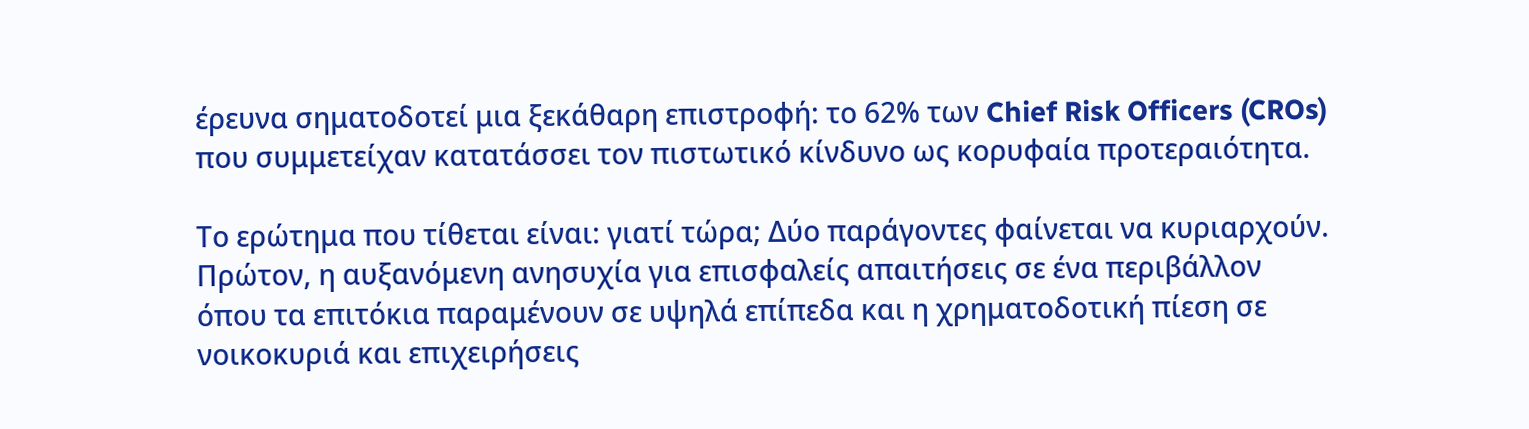έρευνα σηματοδοτεί μια ξεκάθαρη επιστροφή: το 62% των Chief Risk Officers (CROs) που συμμετείχαν κατατάσσει τον πιστωτικό κίνδυνο ως κορυφαία προτεραιότητα.

Το ερώτημα που τίθεται είναι: γιατί τώρα; Δύο παράγοντες φαίνεται να κυριαρχούν. Πρώτον, η αυξανόμενη ανησυχία για επισφαλείς απαιτήσεις σε ένα περιβάλλον όπου τα επιτόκια παραμένουν σε υψηλά επίπεδα και η χρηματοδοτική πίεση σε νοικοκυριά και επιχειρήσεις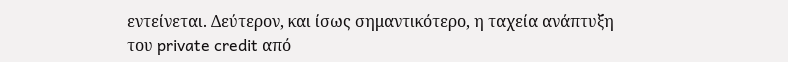εντείνεται. Δεύτερον, και ίσως σημαντικότερο, η ταχεία ανάπτυξη του private credit από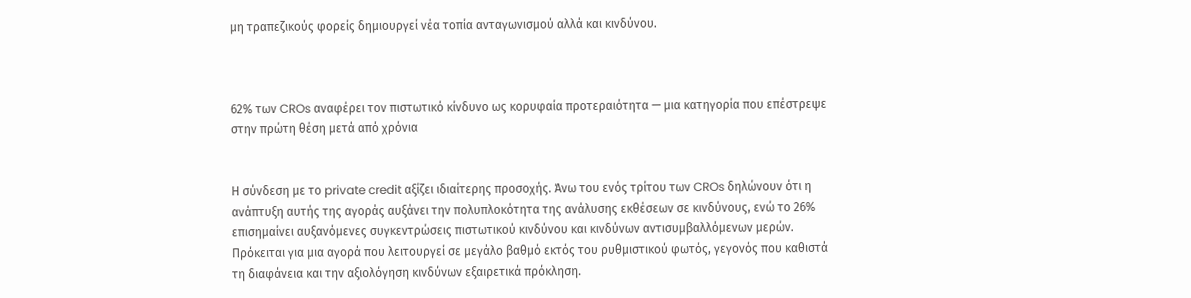μη τραπεζικούς φορείς δημιουργεί νέα τοπία ανταγωνισμού αλλά και κινδύνου.



62% των CROs αναφέρει τον πιστωτικό κίνδυνο ως κορυφαία προτεραιότητα — μια κατηγορία που επέστρεψε στην πρώτη θέση μετά από χρόνια


Η σύνδεση με το private credit αξίζει ιδιαίτερης προσοχής. Άνω του ενός τρίτου των CROs δηλώνουν ότι η ανάπτυξη αυτής της αγοράς αυξάνει την πολυπλοκότητα της ανάλυσης εκθέσεων σε κινδύνους, ενώ το 26% επισημαίνει αυξανόμενες συγκεντρώσεις πιστωτικού κινδύνου και κινδύνων αντισυμβαλλόμενων μερών. Πρόκειται για μια αγορά που λειτουργεί σε μεγάλο βαθμό εκτός του ρυθμιστικού φωτός, γεγονός που καθιστά τη διαφάνεια και την αξιολόγηση κινδύνων εξαιρετικά πρόκληση.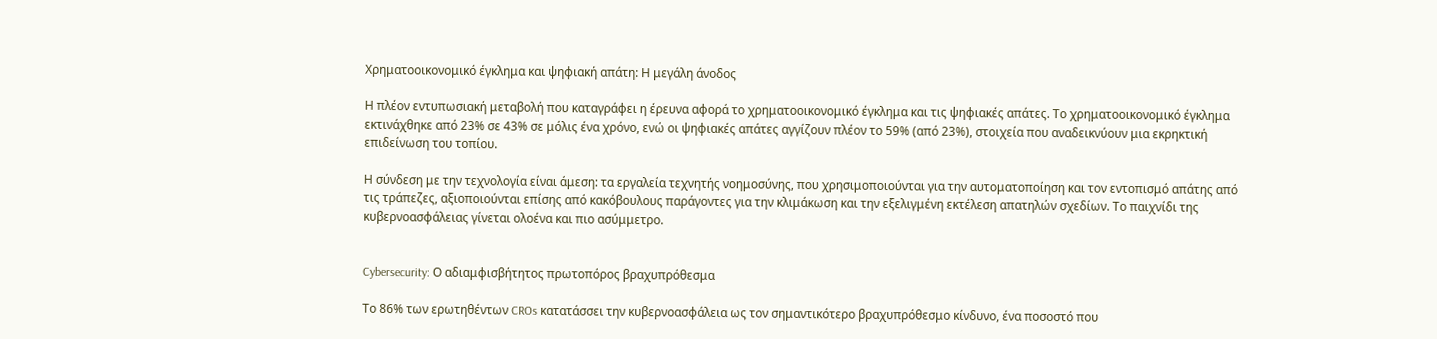Χρηματοοικονομικό έγκλημα και ψηφιακή απάτη: Η μεγάλη άνοδος

Η πλέον εντυπωσιακή μεταβολή που καταγράφει η έρευνα αφορά το χρηματοοικονομικό έγκλημα και τις ψηφιακές απάτες. Το χρηματοοικονομικό έγκλημα εκτινάχθηκε από 23% σε 43% σε μόλις ένα χρόνο, ενώ οι ψηφιακές απάτες αγγίζουν πλέον το 59% (από 23%), στοιχεία που αναδεικνύουν μια εκρηκτική επιδείνωση του τοπίου.

Η σύνδεση με την τεχνολογία είναι άμεση: τα εργαλεία τεχνητής νοημοσύνης, που χρησιμοποιούνται για την αυτοματοποίηση και τον εντοπισμό απάτης από τις τράπεζες, αξιοποιούνται επίσης από κακόβουλους παράγοντες για την κλιμάκωση και την εξελιγμένη εκτέλεση απατηλών σχεδίων. Το παιχνίδι της κυβερνοασφάλειας γίνεται ολοένα και πιο ασύμμετρο.


Cybersecurity: Ο αδιαμφισβήτητος πρωτοπόρος βραχυπρόθεσμα

Το 86% των ερωτηθέντων CROs κατατάσσει την κυβερνοασφάλεια ως τον σημαντικότερο βραχυπρόθεσμο κίνδυνο, ένα ποσοστό που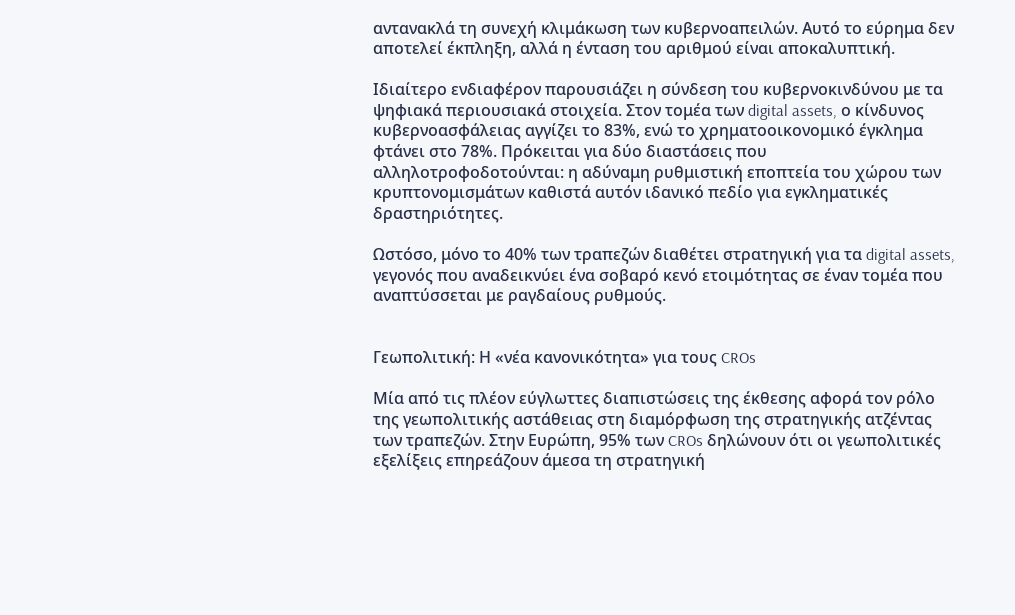αντανακλά τη συνεχή κλιμάκωση των κυβερνοαπειλών. Αυτό το εύρημα δεν αποτελεί έκπληξη, αλλά η ένταση του αριθμού είναι αποκαλυπτική.

Ιδιαίτερο ενδιαφέρον παρουσιάζει η σύνδεση του κυβερνοκινδύνου με τα ψηφιακά περιουσιακά στοιχεία. Στον τομέα των digital assets, ο κίνδυνος κυβερνοασφάλειας αγγίζει το 83%, ενώ το χρηματοοικονομικό έγκλημα φτάνει στο 78%. Πρόκειται για δύο διαστάσεις που αλληλοτροφοδοτούνται: η αδύναμη ρυθμιστική εποπτεία του χώρου των κρυπτονομισμάτων καθιστά αυτόν ιδανικό πεδίο για εγκληματικές δραστηριότητες.

Ωστόσο, μόνο το 40% των τραπεζών διαθέτει στρατηγική για τα digital assets, γεγονός που αναδεικνύει ένα σοβαρό κενό ετοιμότητας σε έναν τομέα που αναπτύσσεται με ραγδαίους ρυθμούς.


Γεωπολιτική: Η «νέα κανονικότητα» για τους CROs

Μία από τις πλέον εύγλωττες διαπιστώσεις της έκθεσης αφορά τον ρόλο της γεωπολιτικής αστάθειας στη διαμόρφωση της στρατηγικής ατζέντας των τραπεζών. Στην Ευρώπη, 95% των CROs δηλώνουν ότι οι γεωπολιτικές εξελίξεις επηρεάζουν άμεσα τη στρατηγική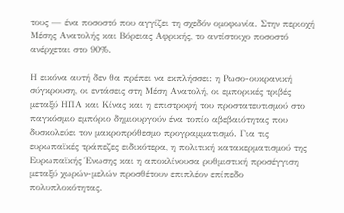τους — ένα ποσοστό που αγγίζει τη σχεδόν ομοφωνία. Στην περιοχή Μέσης Ανατολής και Βόρειας Αφρικής, το αντίστοιχο ποσοστό ανέρχεται στο 90%.

Η εικόνα αυτή δεν θα πρέπει να εκπλήσσει: η Ρωσο-ουκρανική σύγκρουση, οι εντάσεις στη Μέση Ανατολή, οι εμπορικές τριβές μεταξύ ΗΠΑ και Κίνας και η επιστροφή του προστατευτισμού στο παγκόσμιο εμπόριο δημιουργούν ένα τοπίο αβεβαιότητας που δυσκολεύει τον μακροπρόθεσμο προγραμματισμό. Για τις ευρωπαϊκές τράπεζες ειδικότερα, η πολιτική κατακερματισμού της Ευρωπαϊκής Ένωσης και η αποκλίνουσα ρυθμιστική προσέγγιση μεταξύ χωρών-μελών προσθέτουν επιπλέον επίπεδο πολυπλοκότητας.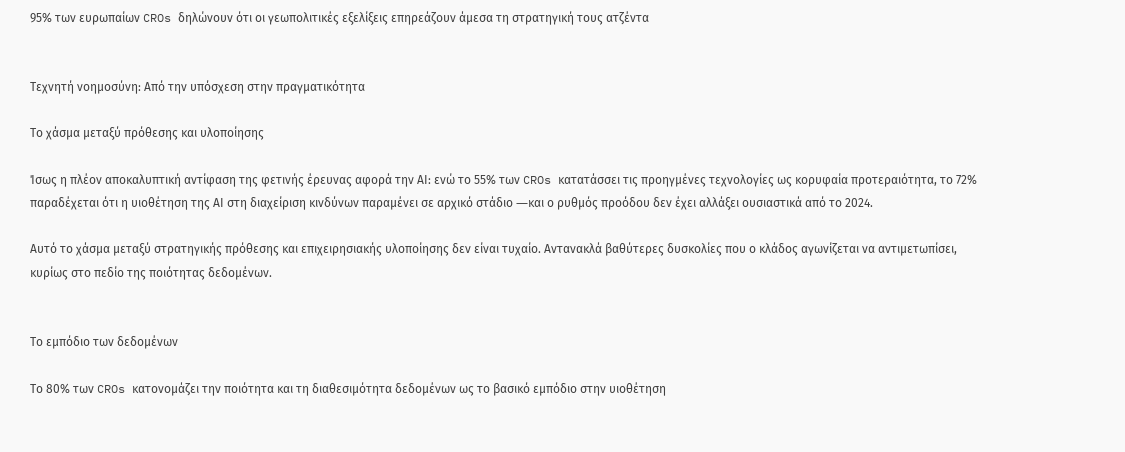95% των ευρωπαίων CROs δηλώνουν ότι οι γεωπολιτικές εξελίξεις επηρεάζουν άμεσα τη στρατηγική τους ατζέντα


Τεχνητή νοημοσύνη: Από την υπόσχεση στην πραγματικότητα

Το χάσμα μεταξύ πρόθεσης και υλοποίησης

Ίσως η πλέον αποκαλυπτική αντίφαση της φετινής έρευνας αφορά την ΑΙ: ενώ το 55% των CROs κατατάσσει τις προηγμένες τεχνολογίες ως κορυφαία προτεραιότητα, το 72% παραδέχεται ότι η υιοθέτηση της ΑΙ στη διαχείριση κινδύνων παραμένει σε αρχικό στάδιο ―και ο ρυθμός προόδου δεν έχει αλλάξει ουσιαστικά από το 2024.

Αυτό το χάσμα μεταξύ στρατηγικής πρόθεσης και επιχειρησιακής υλοποίησης δεν είναι τυχαίο. Αντανακλά βαθύτερες δυσκολίες που ο κλάδος αγωνίζεται να αντιμετωπίσει, κυρίως στο πεδίο της ποιότητας δεδομένων.


Το εμπόδιο των δεδομένων

Το 80% των CROs κατονομάζει την ποιότητα και τη διαθεσιμότητα δεδομένων ως το βασικό εμπόδιο στην υιοθέτηση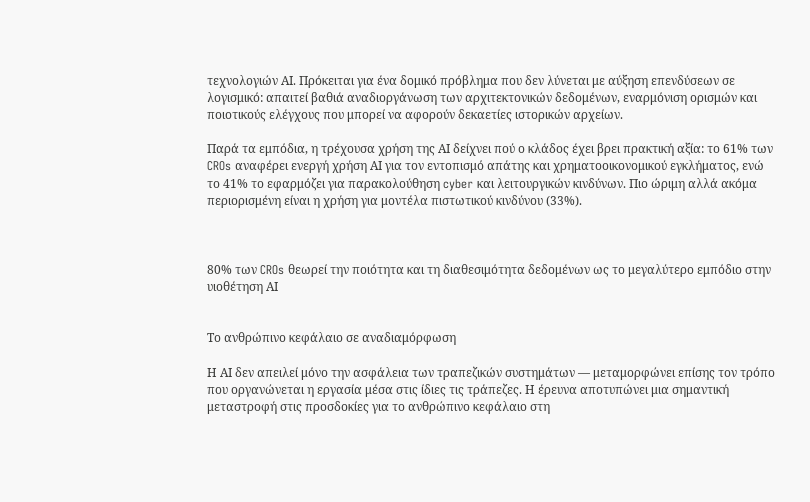τεχνολογιών ΑΙ. Πρόκειται για ένα δομικό πρόβλημα που δεν λύνεται με αύξηση επενδύσεων σε λογισμικό: απαιτεί βαθιά αναδιοργάνωση των αρχιτεκτονικών δεδομένων, εναρμόνιση ορισμών και ποιοτικούς ελέγχους που μπορεί να αφορούν δεκαετίες ιστορικών αρχείων.

Παρά τα εμπόδια, η τρέχουσα χρήση της ΑΙ δείχνει πού ο κλάδος έχει βρει πρακτική αξία: το 61% των CROs αναφέρει ενεργή χρήση ΑΙ για τον εντοπισμό απάτης και χρηματοοικονομικού εγκλήματος, ενώ το 41% το εφαρμόζει για παρακολούθηση cyber και λειτουργικών κινδύνων. Πιο ώριμη αλλά ακόμα περιορισμένη είναι η χρήση για μοντέλα πιστωτικού κινδύνου (33%).



80% των CROs θεωρεί την ποιότητα και τη διαθεσιμότητα δεδομένων ως το μεγαλύτερο εμπόδιο στην υιοθέτηση ΑΙ


Το ανθρώπινο κεφάλαιο σε αναδιαμόρφωση

Η ΑΙ δεν απειλεί μόνο την ασφάλεια των τραπεζικών συστημάτων — μεταμορφώνει επίσης τον τρόπο που οργανώνεται η εργασία μέσα στις ίδιες τις τράπεζες. Η έρευνα αποτυπώνει μια σημαντική μεταστροφή στις προσδοκίες για το ανθρώπινο κεφάλαιο στη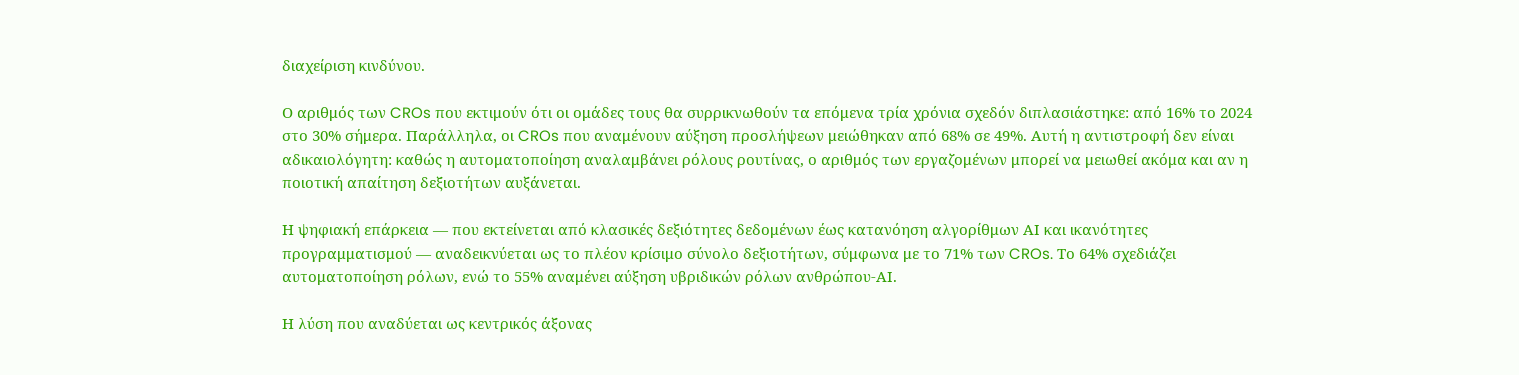διαχείριση κινδύνου.

Ο αριθμός των CROs που εκτιμούν ότι οι ομάδες τους θα συρρικνωθούν τα επόμενα τρία χρόνια σχεδόν διπλασιάστηκε: από 16% το 2024 στο 30% σήμερα. Παράλληλα, οι CROs που αναμένουν αύξηση προσλήψεων μειώθηκαν από 68% σε 49%. Αυτή η αντιστροφή δεν είναι αδικαιολόγητη: καθώς η αυτοματοποίηση αναλαμβάνει ρόλους ρουτίνας, ο αριθμός των εργαζομένων μπορεί να μειωθεί ακόμα και αν η ποιοτική απαίτηση δεξιοτήτων αυξάνεται.

Η ψηφιακή επάρκεια — που εκτείνεται από κλασικές δεξιότητες δεδομένων έως κατανόηση αλγορίθμων ΑΙ και ικανότητες προγραμματισμού — αναδεικνύεται ως το πλέον κρίσιμο σύνολο δεξιοτήτων, σύμφωνα με το 71% των CROs. Το 64% σχεδιάζει αυτοματοποίηση ρόλων, ενώ το 55% αναμένει αύξηση υβριδικών ρόλων ανθρώπου-ΑΙ.

Η λύση που αναδύεται ως κεντρικός άξονας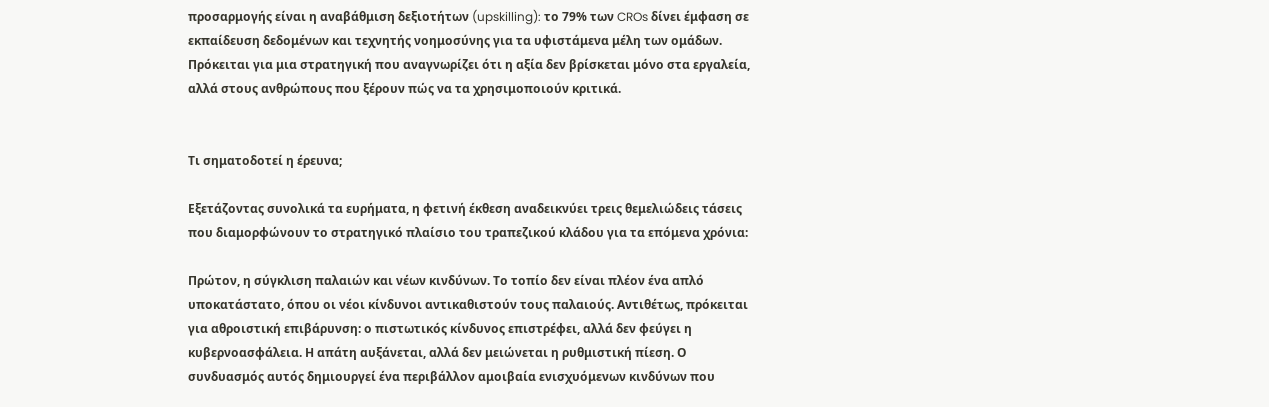προσαρμογής είναι η αναβάθμιση δεξιοτήτων (upskilling): το 79% των CROs δίνει έμφαση σε εκπαίδευση δεδομένων και τεχνητής νοημοσύνης για τα υφιστάμενα μέλη των ομάδων. Πρόκειται για μια στρατηγική που αναγνωρίζει ότι η αξία δεν βρίσκεται μόνο στα εργαλεία, αλλά στους ανθρώπους που ξέρουν πώς να τα χρησιμοποιούν κριτικά.


Τι σηματοδοτεί η έρευνα;

Εξετάζοντας συνολικά τα ευρήματα, η φετινή έκθεση αναδεικνύει τρεις θεμελιώδεις τάσεις που διαμορφώνουν το στρατηγικό πλαίσιο του τραπεζικού κλάδου για τα επόμενα χρόνια:

Πρώτον, η σύγκλιση παλαιών και νέων κινδύνων. Το τοπίο δεν είναι πλέον ένα απλό υποκατάστατο, όπου οι νέοι κίνδυνοι αντικαθιστούν τους παλαιούς. Αντιθέτως, πρόκειται για αθροιστική επιβάρυνση: ο πιστωτικός κίνδυνος επιστρέφει, αλλά δεν φεύγει η κυβερνοασφάλεια. Η απάτη αυξάνεται, αλλά δεν μειώνεται η ρυθμιστική πίεση. Ο συνδυασμός αυτός δημιουργεί ένα περιβάλλον αμοιβαία ενισχυόμενων κινδύνων που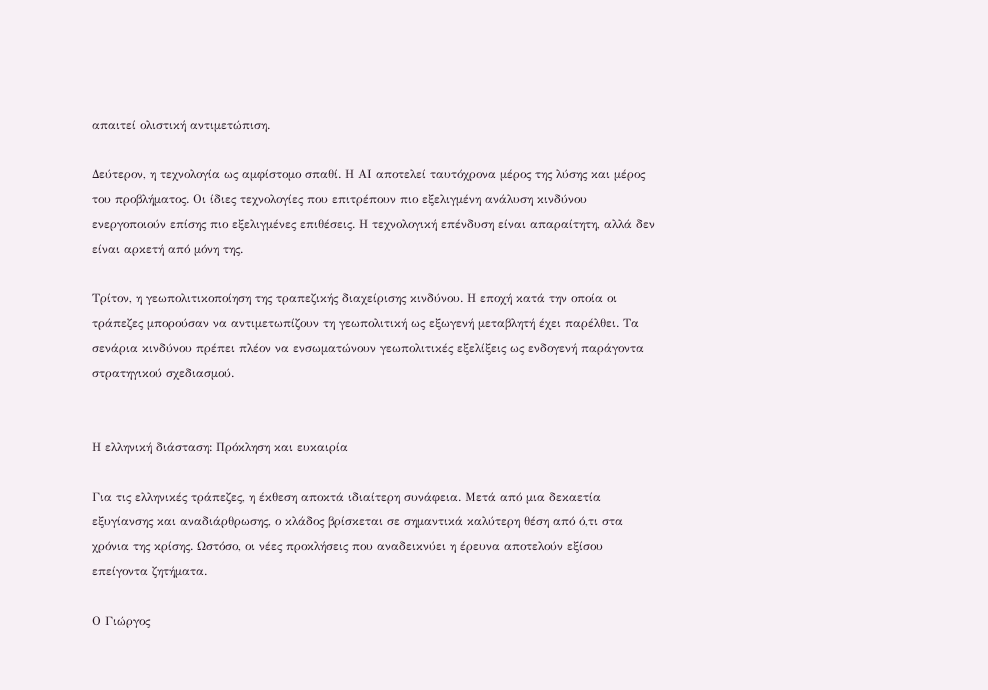απαιτεί ολιστική αντιμετώπιση.

Δεύτερον, η τεχνολογία ως αμφίστομο σπαθί. Η ΑΙ αποτελεί ταυτόχρονα μέρος της λύσης και μέρος του προβλήματος. Οι ίδιες τεχνολογίες που επιτρέπουν πιο εξελιγμένη ανάλυση κινδύνου ενεργοποιούν επίσης πιο εξελιγμένες επιθέσεις. Η τεχνολογική επένδυση είναι απαραίτητη, αλλά δεν είναι αρκετή από μόνη της.

Τρίτον, η γεωπολιτικοποίηση της τραπεζικής διαχείρισης κινδύνου. Η εποχή κατά την οποία οι τράπεζες μπορούσαν να αντιμετωπίζουν τη γεωπολιτική ως εξωγενή μεταβλητή έχει παρέλθει. Τα σενάρια κινδύνου πρέπει πλέον να ενσωματώνουν γεωπολιτικές εξελίξεις ως ενδογενή παράγοντα στρατηγικού σχεδιασμού.


Η ελληνική διάσταση: Πρόκληση και ευκαιρία

Για τις ελληνικές τράπεζες, η έκθεση αποκτά ιδιαίτερη συνάφεια. Μετά από μια δεκαετία εξυγίανσης και αναδιάρθρωσης, ο κλάδος βρίσκεται σε σημαντικά καλύτερη θέση από ό,τι στα χρόνια της κρίσης. Ωστόσο, οι νέες προκλήσεις που αναδεικνύει η έρευνα αποτελούν εξίσου επείγοντα ζητήματα.

Ο Γιώργος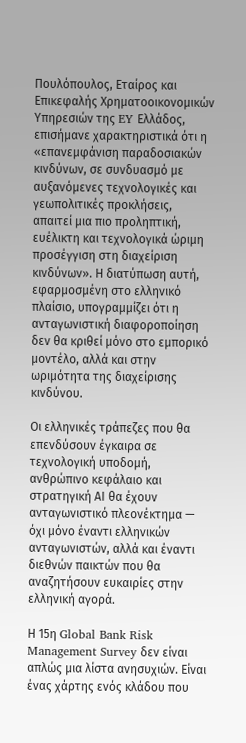Πουλόπουλος, Εταίρος και Επικεφαλής Χρηματοοικονομικών Υπηρεσιών της EY Ελλάδος, επισήμανε χαρακτηριστικά ότι η «επανεμφάνιση παραδοσιακών κινδύνων, σε συνδυασμό με αυξανόμενες τεχνολογικές και γεωπολιτικές προκλήσεις, απαιτεί μια πιο προληπτική, ευέλικτη και τεχνολογικά ώριμη προσέγγιση στη διαχείριση κινδύνων». Η διατύπωση αυτή, εφαρμοσμένη στο ελληνικό πλαίσιο, υπογραμμίζει ότι η ανταγωνιστική διαφοροποίηση δεν θα κριθεί μόνο στο εμπορικό μοντέλο, αλλά και στην ωριμότητα της διαχείρισης κινδύνου.

Οι ελληνικές τράπεζες που θα επενδύσουν έγκαιρα σε τεχνολογική υποδομή, ανθρώπινο κεφάλαιο και στρατηγική ΑΙ θα έχουν ανταγωνιστικό πλεονέκτημα — όχι μόνο έναντι ελληνικών ανταγωνιστών, αλλά και έναντι διεθνών παικτών που θα αναζητήσουν ευκαιρίες στην ελληνική αγορά.

Η 15η Global Bank Risk Management Survey δεν είναι απλώς μια λίστα ανησυχιών. Είναι ένας χάρτης ενός κλάδου που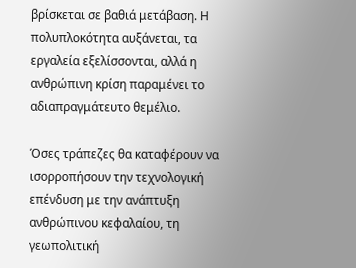βρίσκεται σε βαθιά μετάβαση. Η πολυπλοκότητα αυξάνεται, τα εργαλεία εξελίσσονται, αλλά η ανθρώπινη κρίση παραμένει το αδιαπραγμάτευτο θεμέλιο.

Όσες τράπεζες θα καταφέρουν να ισορροπήσουν την τεχνολογική επένδυση με την ανάπτυξη ανθρώπινου κεφαλαίου, τη γεωπολιτική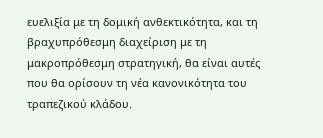ευελιξία με τη δομική ανθεκτικότητα, και τη βραχυπρόθεσμη διαχείριση με τη μακροπρόθεσμη στρατηγική, θα είναι αυτές που θα ορίσουν τη νέα κανονικότητα του τραπεζικού κλάδου.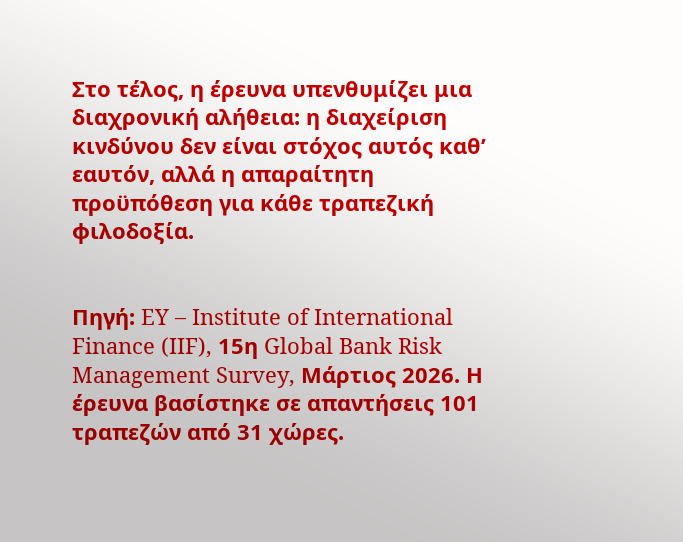Στο τέλος, η έρευνα υπενθυμίζει μια διαχρονική αλήθεια: η διαχείριση κινδύνου δεν είναι στόχος αυτός καθ’ εαυτόν, αλλά η απαραίτητη προϋπόθεση για κάθε τραπεζική φιλοδοξία.


Πηγή: EY – Institute of International Finance (IIF), 15η Global Bank Risk Management Survey, Μάρτιος 2026. Η έρευνα βασίστηκε σε απαντήσεις 101 τραπεζών από 31 χώρες.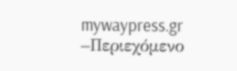mywaypress.gr –Περιεχόμενο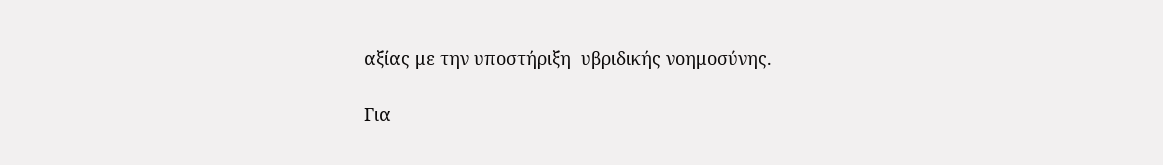αξίας με την υποστήριξη  υβριδικής νοημοσύνης.

Για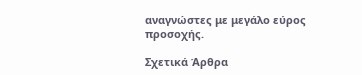αναγνώστες με μεγάλο εύρος προσοχής.

Σχετικά Άρθρα